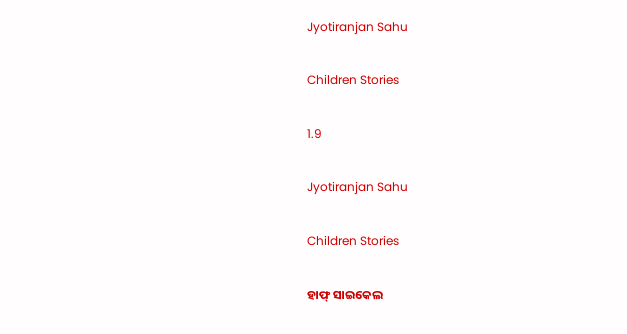Jyotiranjan Sahu

Children Stories

1.9

Jyotiranjan Sahu

Children Stories

ହାଫ୍ ସାଇକେଲ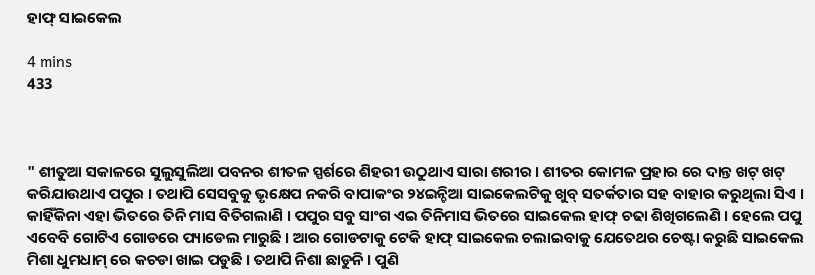ହାଫ୍ ସାଇକେଲ

4 mins
433



" ଶୀତୁଆ ସକାଳରେ ସୁଲୁସୁଲିଆ ପବନର ଶୀତଳ ସ୍ପର୍ଶରେ ଶିହରୀ ଉଠୁଥାଏ ସାରା ଶରୀର । ଶୀତର କୋମଳ ପ୍ରହାର ରେ ଦାନ୍ତ ଖଟ୍ ଖଟ୍ କରିଯାଉଥାଏ ପପୁର । ତଥାପି ସେସବୁକୁ ଭୃକ୍ଷେପ ନକରି ବାପାକଂର ୨୪ଇନ୍ଚିଆ ସାଇକେଲଟିକୁ ଖୁବ୍ ସତର୍କତାର ସହ ବାହାର କରୁଥିଲା ସିଏ । କାହିଁକିନା ଏହା ଭିତରେ ତିନି ମାସ ବିତିଗଲାଣି । ପପୁର ସବୁ ସାଂଗ ଏଇ ତିନିମାସ ଭିତରେ ସାଇକେଲ ହାଫ୍ ଚଢା ଶିଖିଗଲେଣି । ହେଲେ ପପୁ ଏବେବି ଗୋଟିଏ ଗୋଡରେ ପ୍ୟାଡେଲ ମାରୁଛି । ଆର ଗୋଡଟାକୁ ଟେକି ହାଫ୍ ସାଇକେଲ ଚଲାଇବାକୁ ଯେତେଥର ଚେଷ୍ଟା କରୁଛି ସାଇକେଲ ମିଶା ଧୁମଧାମ୍ ରେ କଚଡା ଖାଇ ପଡୁଛି । ତଥାପି ନିଶା ଛାଡୁନି । ପୁଣି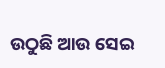ଉଠୁଛି ଆଉ ସେଇ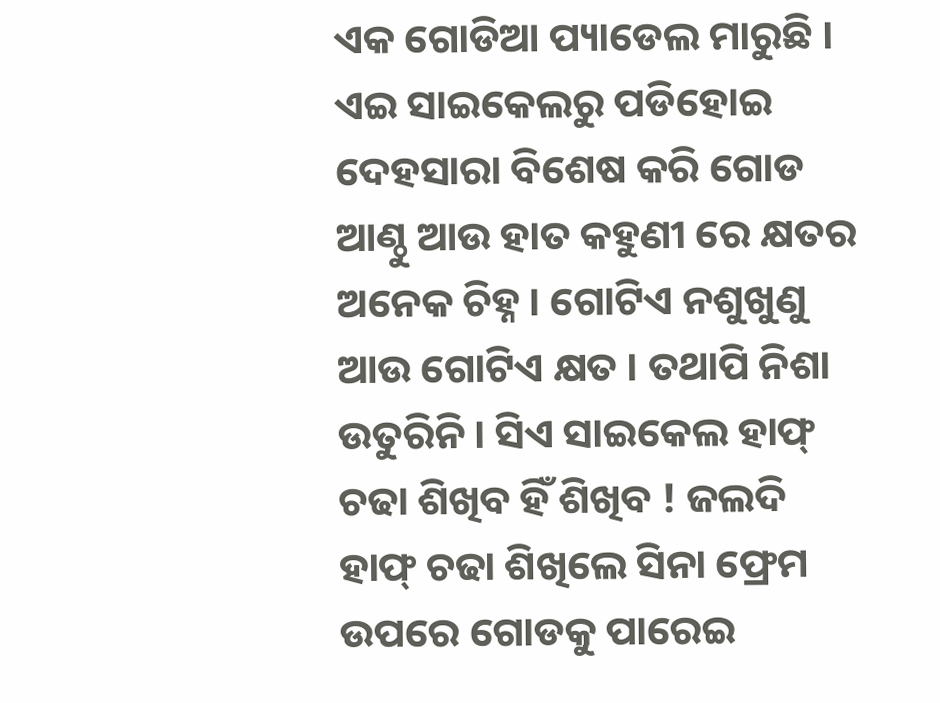ଏକ ଗୋଡିଆ ପ୍ୟାଡେଲ ମାରୁଛି । ଏଇ ସାଇକେଲରୁ ପଡିହୋଇ ଦେହସାରା ବିଶେଷ କରି ଗୋଡ ଆଣ୍ଠୁ ଆଉ ହାତ କହୁଣୀ ରେ କ୍ଷତର ଅନେକ ଚିହ୍ନ । ଗୋଟିଏ ନଶୁଖୁଣୁ ଆଉ ଗୋଟିଏ କ୍ଷତ । ତଥାପି ନିଶା ଉତୁରିନି । ସିଏ ସାଇକେଲ ହାଫ୍ ଚଢା ଶିଖିବ ହିଁ ଶିଖିବ ! ଜଲଦି ହାଫ୍ ଚଢା ଶିଖିଲେ ସିନା ଫ୍ରେମ ଉପରେ ଗୋଡକୁ ପାରେଇ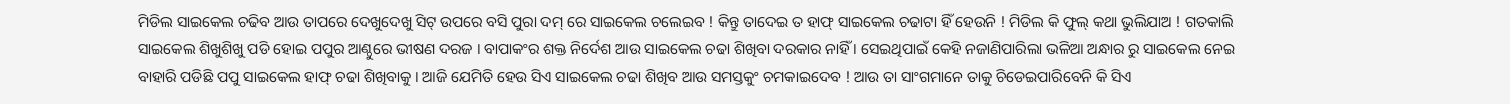ମିଡିଲ ସାଇକେଲ ଚଢିବ ଆଉ ତାପରେ ଦେଖୁଦେଖୁ ସିଟ୍ ଉପରେ ବସି ପୁରା ଦମ୍ ରେ ସାଇକେଲ ଚଲେଇବ ! କିନ୍ତୁ ତାଦେଇ ତ ହାଫ୍ ସାଇକେଲ ଚଢାଟା ହିଁ ହେଉନି ! ମିଡିଲ କି ଫୁଲ୍ କଥା ଭୁଲିଯାଅ ! ଗତକାଲି ସାଇକେଲ ଶିଖୁଶିଖୁ ପଡି ହୋଇ ପପୁର ଆଣ୍ଠୁରେ ଭୀଷଣ ଦରଜ । ବାପାକଂର ଶକ୍ତ ନିର୍ଦେଶ ଆଉ ସାଇକେଲ ଚଢା ଶିଖିବା ଦରକାର ନାହିଁ । ସେଇଥିପାଇଁ କେହି ନଜାଣିପାରିଲା ଭଳିଆ ଅନ୍ଧାର ରୁ ସାଇକେଲ ନେଇ ବାହାରି ପଡିଛି ପପୁ ସାଇକେଲ ହାଫ୍ ଚଢା ଶିଖିବାକୁ । ଆଜି ଯେମିତି ହେଉ ସିଏ ସାଇକେଲ ଚଢା ଶିଖିବ ଆଉ ସମସ୍ତକୁଂ ଚମକାଇଦେବ ! ଆଉ ତା ସାଂଗମାନେ ତାକୁ ଚିଡେଇପାରିବେନି କି ସିଏ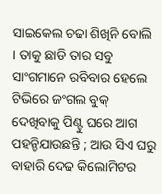ସାଇକେଲ ଚଢା ଶିଖିନି ବୋଲି । ତାକୁ ଛାଡି ତାର ସବୁ ସାଂଗମାନେ ରବିବାର ହେଲେ ଟିଭିରେ ଜଂଗଲ ବୁକ୍ ଦେଖିବାକୁ ପିଣ୍ଟୁ ଘରେ ଆଗ ପହନ୍ଚିଯାଉଛନ୍ତି ; ଆଉ ସିଏ ଘରୁ ବାହାରି ଦେଢ କିଲୋମିଟର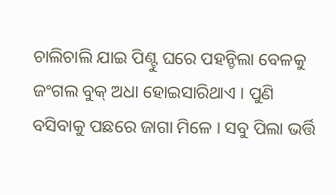ଚାଲିଚାଲି ଯାଇ ପିଣ୍ଟୁ ଘରେ ପହନ୍ଚିଲା ବେଳକୁ ଜଂଗଲ ବୁକ୍ ଅଧା ହୋଇସାରିଥାଏ । ପୁଣି ବସିବାକୁ ପଛରେ ଜାଗା ମିଳେ । ସବୁ ପିଲା ଭର୍ତ୍ତି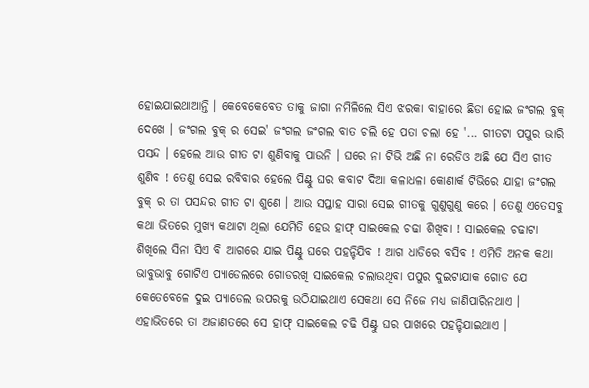ହୋଇଯାଇଥାଆନ୍ତି । କେବେକେବେତ ତାକୁ ଜାଗା ନମିଳିଲେ ସିଏ ଝରକା ବାହାରେ ଛିଡା ହୋଇ ଜଂଗଲ ବୁକ୍ ଦେଖେ । ଜଂଗଲ ବୁକ୍ ର ସେଇ' ଜଂଗଲ ଜଂଗଲ ବାତ ଚଲି ହେ ପତା ଚଲା ହେ '... ଗୀତଟା ପପୁର ଭାରି ପସନ୍ଦ । ହେଲେ ଆଉ ଗୀତ ଟା ଶୁଣିବାକୁ ପାଉନି । ଘରେ ନା ଟିଭି ଅଛି ନା ରେଡିଓ ଅଛି ଯେ ସିଏ ଗୀତ ଶୁଣିବ ! ତେଣୁ ସେଇ ରବିବାର ହେଲେ ପିଣ୍ଟୁ ଘର କବାଟ ଦିଆ କଳାଧଳା କୋଣାର୍କ ଟିଭିରେ ଯାହା ଜଂଗଲ ବୁକ୍ ର ତା ପସନ୍ଦର ଗୀତ ଟା ଶୁଣେ । ଆଉ ସପ୍ତାହ ସାରା ସେଇ ଗୀତକୁ ଗୁଣୁଗୁଣୁ କରେ । ତେଣୁ ଏତେସବୁ କଥା ଭିତରେ ମୁଖ୍ୟ କଥାଟା ଥିଲା ଯେମିତି ହେଉ ହାଫ୍ ସାଇକେଲ ଚଢା ଶିଖିବା ! ସାଇକେଲ ଚଢାଟା ଶିଖିଲେ ସିନା ସିଏ ବି ଆଗରେ ଯାଇ ପିଣ୍ଟୁ ଘରେ ପହନ୍ଚିଯିବ ! ଆଗ ଧାଡିରେ ବସିବ ! ଏମିତି ଅନକ କଥା ଭାବୁଭାବୁ ଗୋଟିଏ ପ୍ୟାଡେଲରେ ଗୋଡରଖି ସାଇକେଲ ଚଲାଉଥିବା ପପୁର ଦୁଇଟାଯାକ ଗୋଡ ଯେ କେତେବେଳେ ଦୁଇ ପ୍ୟାଡେଲ ଉପରକୁ ଉଠିଯାଇଥାଏ ସେକଥା ସେ ନିଜେ ମଧ୍ୟ ଜାଣିପାରିନଥାଏ । ଏହାଭିତରେ ତା ଅଜାଣତରେ ସେ ହାଫ୍ ସାଇକେଲ ଚଢି ପିଣ୍ଟୁ ଘର ପାଖରେ ପହନ୍ଚିଯାଇଥାଏ ।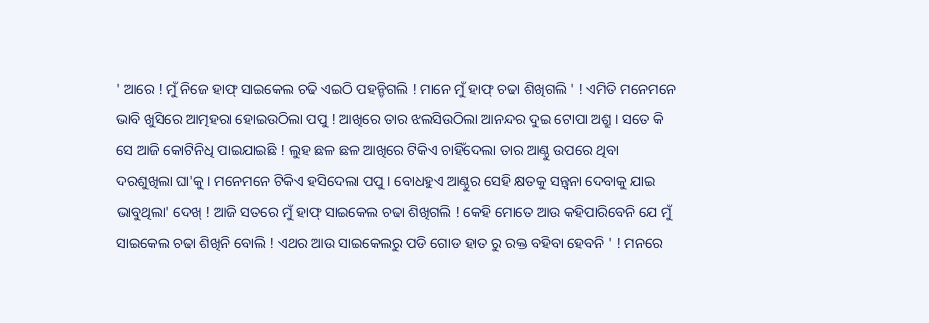' ଆରେ ! ମୁଁ ନିଜେ ହାଫ୍ ସାଇକେଲ ଚଢି ଏଇଠି ପହନ୍ଚିଗଲି ! ମାନେ ମୁଁ ହାଫ୍ ଚଢା ଶିଖିଗଲି ' ! ଏମିତି ମନେମନେ ଭାବି ଖୁସିରେ ଆତ୍ମହରା ହୋଇଉଠିଲା ପପୁ ! ଆଖିରେ ତାର ଝଲସିଉଠିଲା ଆନନ୍ଦର ଦୁଇ ଟୋପା ଅଶ୍ରୁ । ସତେ କି ସେ ଆଜି କୋଟିନିଧି ପାଇଯାଇଛି ! ଲୁହ ଛଳ ଛଳ ଆଖିରେ ଟିକିଏ ଚାହିଁଦେଲା ତାର ଆଣ୍ଠୁ ଉପରେ ଥିବା ଦରଶୁଖିଲା ଘା'କୁ । ମନେମନେ ଟିକିଏ ହସିଦେଲା ପପୁ । ବୋଧହୁଏ ଆଣ୍ଠୁର ସେହି କ୍ଷତକୁ ସନ୍ତ୍ବନା ଦେବାକୁ ଯାଇ ଭାବୁଥିଲା' ଦେଖ୍ ! ଆଜି ସତରେ ମୁଁ ହାଫ୍ ସାଇକେଲ ଚଢା ଶିଖିଗଲି ! କେହି ମୋତେ ଆଉ କହିପାରିବେନି ଯେ ମୁଁ ସାଇକେଲ ଚଢା ଶିଖିନି ବୋଲି ! ଏଥର ଆଉ ସାଇକେଲରୁ ପଡି ଗୋଡ ହାତ ରୁ ରକ୍ତ ବହିବା ହେବନି ' ! ମନରେ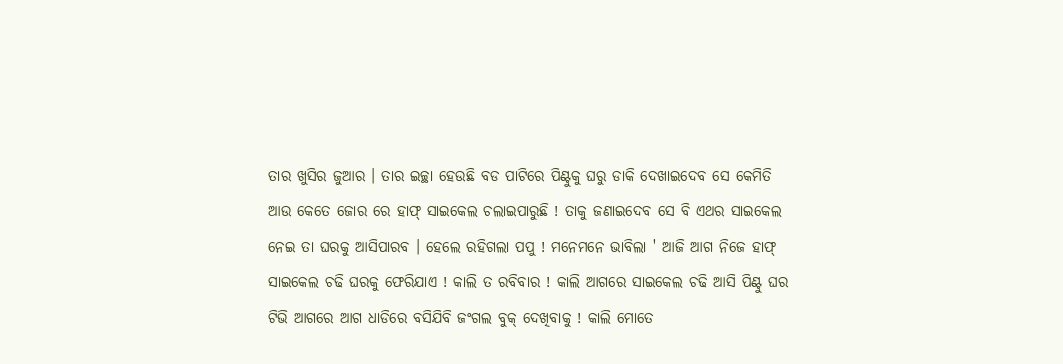ତାର ଖୁସିର ଜୁଆର । ତାର ଇଚ୍ଛା ହେଉଛି ବଡ ପାଟିରେ ପିଣ୍ଟୁକୁ ଘରୁ ଡାକି ଦେଖାଇଦେବ ସେ କେମିତି ଆଉ କେତେ ଜୋର ରେ ହାଫ୍ ସାଇକେଲ ଚଲାଇପାରୁଛି ! ତାକୁ ଜଣାଇଦେବ ସେ ବି ଏଥର ସାଇକେଲ ନେଇ ତା ଘରକୁ ଆସିପାରବ । ହେଲେ ରହିଗଲା ପପୁ ! ମନେମନେ ଭାବିଲା ' ଆଜି ଆଗ ନିଜେ ହାଫ୍ ସାଇକେଲ ଚଢି ଘରକୁ ଫେରିଯାଏ ! କାଲି ତ ରବିବାର ! କାଲି ଆଗରେ ସାଇକେଲ ଚଢି ଆସି ପିଣ୍ଟୁ ଘର ଟିଭି ଆଗରେ ଆଗ ଧାଡିରେ ବସିଯିବି ଜଂଗଲ ବୁକ୍ ଦେଖିବାକୁ ! କାଲି ମୋତେ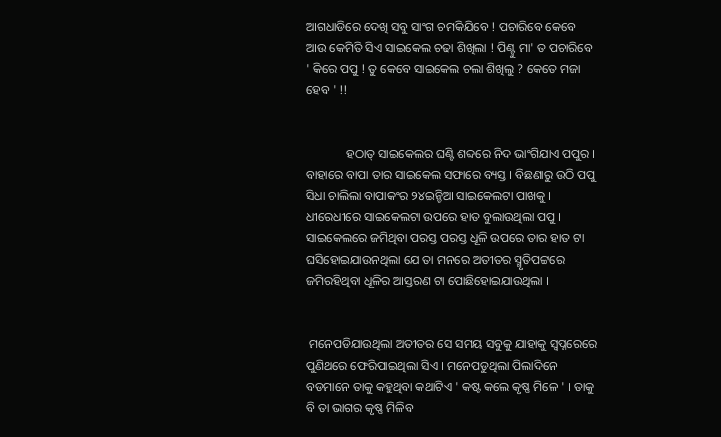ଆଗଧାଡିରେ ଦେଖି ସବୁ ସାଂଗ ଚମକିଯିବେ ! ପଚାରିବେ କେବେ ଆଉ କେମିତି ସିଏ ସାଇକେଲ ଚଢା ଶିଖିଲା ! ପିଣ୍ଟୁ ମା' ତ ପଚାରିବେ ' କିରେ ପପୁ ! ତୁ କେବେ ସାଇକେଲ ଚଲା ଶିଖିଲୁ ? କେତେ ମଜା ହେବ ' !!


             ହଠାତ୍ ସାଇକେଲର ଘଣ୍ଟି ଶବ୍ଦରେ ନିଦ ଭାଂଗିଯାଏ ପପୁର । ବାହାରେ ବାପା ତାର ସାଇକେଲ ସଫାରେ ବ୍ୟସ୍ତ । ବିଛଣାରୁ ଉଠି ପପୁ ସିଧା ଚାଲିଲା ବାପାକଂର ୨୪ଇନ୍ଚିଆ ସାଇକେଲଟା ପାଖକୁ । ଧୀରେଧୀରେ ସାଇକେଲଟା ଉପରେ ହାତ ବୁଲାଉଥିଲା ପପୁ । ସାଇକେଲରେ ଜମିଥିବା ପରସ୍ତ ପରସ୍ତ ଧୂଳି ଉପରେ ତାର ହାତ ଟା ଘସିହୋଇଯାଉନଥିଲା ଯେ ତା ମନରେ ଅତୀତର ସ୍ମୃତିପଟ୍ଟରେ ଜମିରହିଥିବା ଧୂଳିର ଆସ୍ତରଣ ଟା ପୋଛିହୋଇଯାଉଥିଲା ।


 ମନେପଡିଯାଉଥିଲା ଅତୀତର ସେ ସମୟ ସବୁକୁ ଯାହାକୁ ସ୍ବପ୍ନରେରେ ପୁଣିଥରେ ଫେରିପାଇଥିଲା ସିଏ । ମନେପଡୁଥିଲା ପିଲାଦିନେ ବଡମାନେ ତାକୁ କହୁଥିବା କଥାଟିଏ ' କଷ୍ଟ କଲେ କୃଷ୍ଣ ମିଳେ ' । ତାକୁ ବି ତା ଭାଗର କୃଷ୍ଣ ମିଳିବ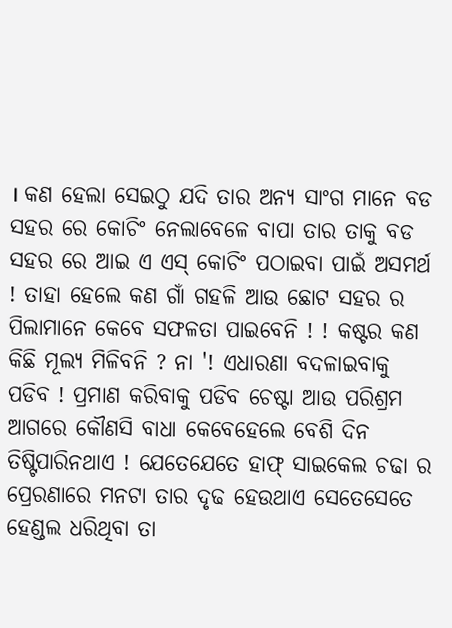। କଣ ହେଲା ସେଇଠୁ ଯଦି ତାର ଅନ୍ୟ ସାଂଗ ମାନେ ବଡ ସହର ରେ କୋଚିଂ ନେଲାବେଳେ ବାପା ତାର ତାକୁ ବଡ ସହର ରେ ଆଇ ଏ ଏସ୍ କୋଚିଂ ପଠାଇବା ପାଇଁ ଅସମର୍ଥ ! ତାହା ହେଲେ କଣ ଗାଁ ଗହଳି ଆଉ ଛୋଟ ସହର ର ପିଲାମାନେ କେବେ ସଫଳତା ପାଇବେନି ! ! କଷ୍ଟର କଣ କିଛି ମୂଲ୍ୟ ମିଳିବନି ? ନା '! ଏଧାରଣା ବଦଳାଇବାକୁ ପଡିବ ! ପ୍ରମାଣ କରିବାକୁ ପଡିବ ଚେଷ୍ଟା ଆଉ ପରିଶ୍ରମ ଆଗରେ କୌଣସି ବାଧା କେବେହେଲେ ବେଶି ଦିନ ତିଷ୍ଟିପାରିନଥାଏ ! ଯେତେଯେତେ ହାଫ୍ ସାଇକେଲ ଚଢା ର ପ୍ରେରଣାରେ ମନଟା ତାର ଦୃଢ ହେଉଥାଏ ସେତେସେତେ ହେଣ୍ଡଲ ଧରିଥିବା ତା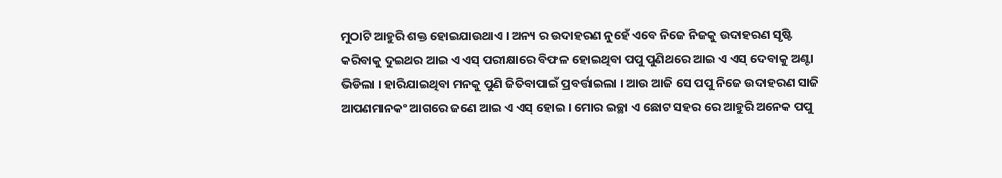ମୁଠାଟି ଆହୁରି ଶକ୍ତ ହୋଇଯାଉଥାଏ । ଅନ୍ୟ ର ଉଦାହରଣ ନୁହେଁ ଏବେ ନିଜେ ନିଜକୁ ଉଦାହରଣ ସୃଷ୍ଟି କରିବାକୁ ଦୁଇଥର ଆଇ ଏ ଏସ୍ ପରୀକ୍ଷାରେ ବିଫଳ ହୋଇଥିବା ପପୁ ପୁଣିଥରେ ଆଇ ଏ ଏସ୍ ଦେବାକୁ ଅଣ୍ଟା ଭିଡିଲା । ହାରିଯାଇଥିବା ମନକୁ ପୁଣି ଜିତିବାପାଇଁ ପ୍ରବର୍ତ୍ତାଇଲା । ଆଉ ଆଜି ସେ ପପୁ ନିଜେ ଉଦାହରଣ ସାଜି ଆପଣମାନକଂ ଆଗରେ ଜଣେ ଆଇ ଏ ଏସ୍ ହୋଇ । ମୋର ଇଚ୍ଛା ଏ ଛୋଟ ସହର ରେ ଆହୁରି ଅନେକ ପପୁ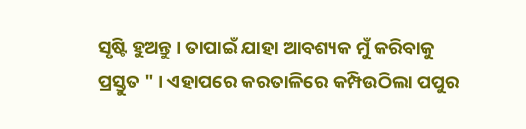ସୃଷ୍ଟି ହୁଅନ୍ତୁ । ତାପାଇଁ ଯାହା ଆବଶ୍ୟକ ମୁଁ କରିବାକୁ ପ୍ରସ୍ତୁତ " । ଏହାପରେ କରତାଳିରେ କମ୍ପିଉଠିଲା ପପୁର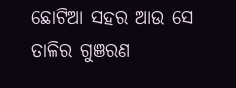ଛୋଟିଆ ସହର ଆଉ ସେ ତାଳିର ଗୁଞରଣ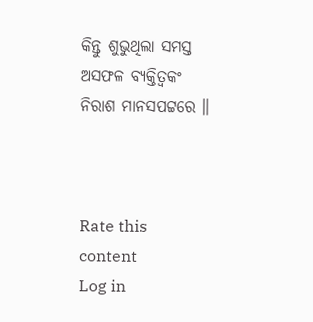କିନ୍ତୁ ଶୁଭୁଥିଲା ସମସ୍ତ ଅସଫଳ ବ୍ୟକ୍ତିତ୍ବକଂ ନିରାଶ ମାନସପଟ୍ଟରେ ॥



Rate this content
Log in